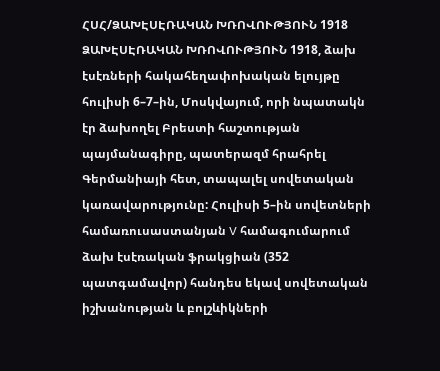ՀՍՀ/ՁԱԽԷՍԷՌԱԿԱՆ ԽՌՈՎՈՒԹՅՈՒՆ 1918
ՁԱԽԷՍԷՌԱԿԱՆ ԽՌՈՎՈՒԹՅՈՒՆ 1918, ձախ էսէռների հակահեղափոխական ելույթը հուլիսի 6–7–ին, Մոսկվայում, որի նպատակն էր ձախողել Բրեստի հաշտության պայմանագիրը, պատերազմ հրահրել Գերմանիայի հետ, տապալել սովետական կառավարությունը: Հուլիսի 5–ին սովետների համառուսաստանյան V համագումարում ձախ էսէռական ֆրակցիան (352 պատգամավոր) հանդես եկավ սովետական իշխանության և բոլշևիկների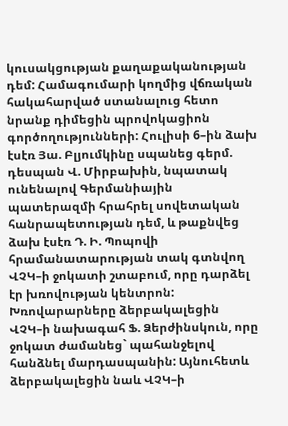կուսակցության քաղաքականության դեմ: Համագումարի կողմից վճռական հակահարված ստանալուց հետո նրանք դիմեցին պրովոկացիոն գործողությունների: Հուլիսի 6–ին ձախ էսէռ Յա. Բլյումկինը սպանեց գերմ. դեսպան Վ. Միրբախին, նպատակ ունենալով Գերմանիային պատերազմի հրահրել սովետական հանրապետության դեմ, և թաքնվեց ձախ էսէռ Դ. Ի. Պոպովի հրամանատարության տակ գտնվող ՎՉԿ–ի ջոկատի շտաբում, որը դարձել էր խռովության կենտրոն: Խռովարարները ձերբակալեցին ՎՉԿ–ի նախագահ Ֆ. Ձերժինսկուն, որը ջոկատ ժամանեց` պահանջելով հանձնել մարդասպանին: Այնուհետև ձերբակալեցին նաև ՎՉԿ–ի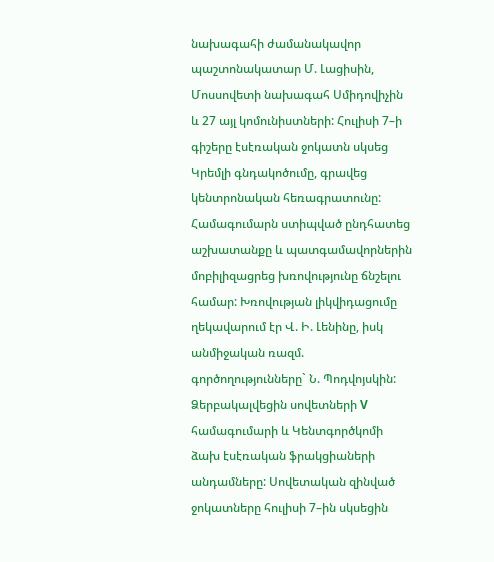նախագահի ժամանակավոր պաշտոնակատար Մ. Լացիսին, Մոսսովետի նախագահ Սմիդովիչին և 27 այլ կոմունիստների: Հուլիսի 7–ի գիշերը էսէռական ջոկատն սկսեց Կրեմլի գնդակոծումը, գրավեց կենտրոնական հեռագրատունը: Համագումարն ստիպված ընդհատեց աշխատանքը և պատգամավորներին մոբիլիզացրեց խռովությունը ճնշելու համար: Խռովության լիկվիդացումը ղեկավարում էր Վ. Ի. Լենինը, իսկ անմիջական ռազմ. գործողությունները` Ն. Պոդվոյսկին: Ձերբակալվեցին սովետների V համագումարի և Կենտգործկոմի ձախ էսէռական ֆրակցիաների անդամները: Սովետական զինված ջոկատները հուլիսի 7–ին սկսեցին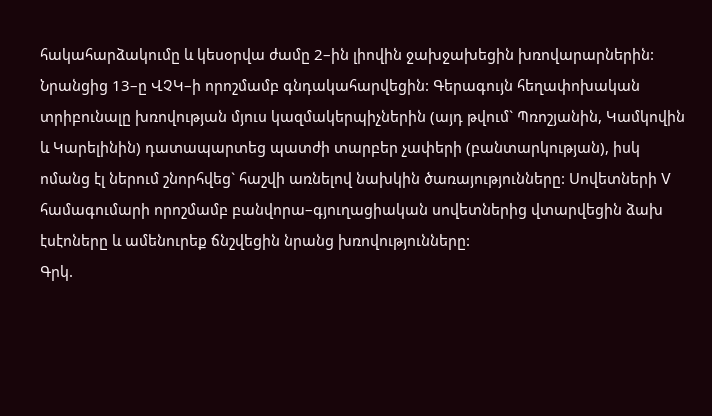հակահարձակումը և կեսօրվա ժամը 2–ին լիովին ջախջախեցին խռովարարներին: Նրանցից 13–ը ՎՉԿ–ի որոշմամբ գնդակահարվեցին: Գերագույն հեղափոխական տրիբունալը խռովության մյուս կազմակերպիչներին (այդ թվում` Պռոշյանին, Կամկովին և Կարելինին) դատապարտեց պատժի տարբեր չափերի (բանտարկության), իսկ ոմանց էլ ներում շնորհվեց` հաշվի առնելով նախկին ծառայությունները: Սովետների V համագումարի որոշմամբ բանվորա–գյուղացիական սովետներից վտարվեցին ձախ էսէոները և ամենուրեք ճնշվեցին նրանց խռովությունները:
Գրկ.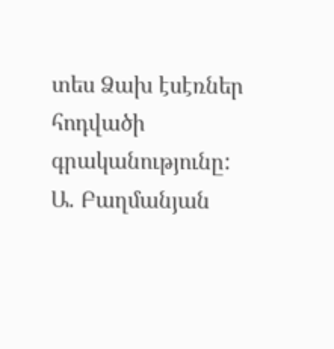տես Ձախ էսէռներ հոդվածի գրականությունը: Ա. Բաղմանյան